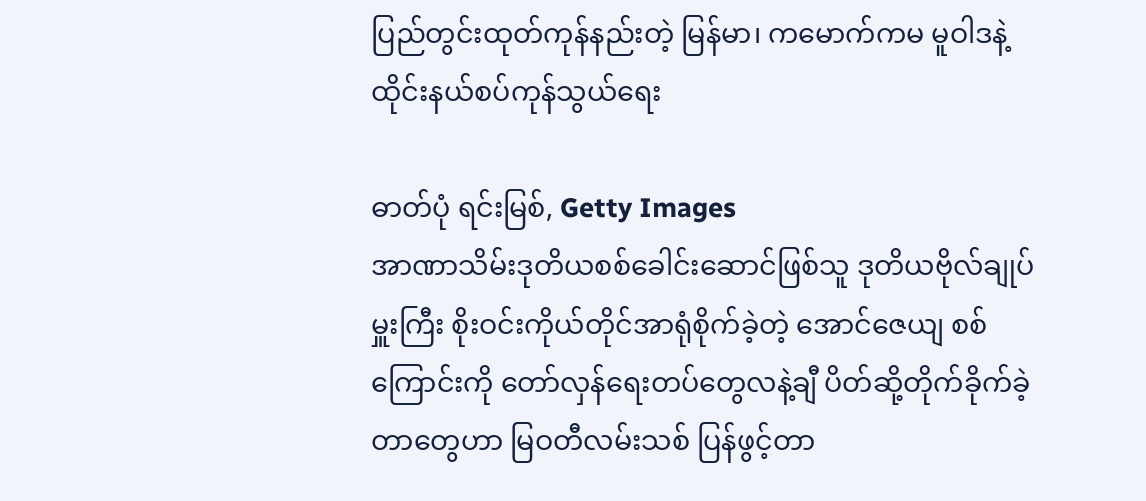ပြည်တွင်းထုတ်ကုန်နည်းတဲ့ မြန်မာ၊ ကမောက်ကမ မူဝါဒနဲ့ ထိုင်းနယ်စပ်ကုန်သွယ်ရေး

ဓာတ်ပုံ ရင်းမြစ်, Getty Images
အာဏာသိမ်းဒုတိယစစ်ခေါင်းဆောင်ဖြစ်သူ ဒုတိယဗိုလ်ချုပ်မှူးကြီး စိုးဝင်းကိုယ်တိုင်အာရုံစိုက်ခဲ့တဲ့ အောင်ဇေယျ စစ်ကြောင်းကို တော်လှန်ရေးတပ်တွေလနဲ့ချီ ပိတ်ဆို့တိုက်ခိုက်ခဲ့တာတွေဟာ မြဝတီလမ်းသစ် ပြန်ဖွင့်တာ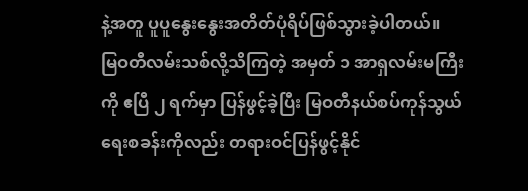နဲ့အတူ ပူပူနွေးနွေးအတိတ်ပုံရိပ်ဖြစ်သွားခဲ့ပါတယ်။
မြဝတီလမ်းသစ်လို့သိကြတဲ့ အမှတ် ၁ အာရှလမ်းမကြီးကို ဧပြီ ၂ ရက်မှာ ပြန်ဖွင့်ခဲ့ပြီး မြဝတီနယ်စပ်ကုန်သွယ်ရေးစခန်းကိုလည်း တရားဝင်ပြန်ဖွင့်နိုင်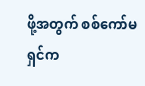ဖို့အတွက် စစ်ကော်မရှင်က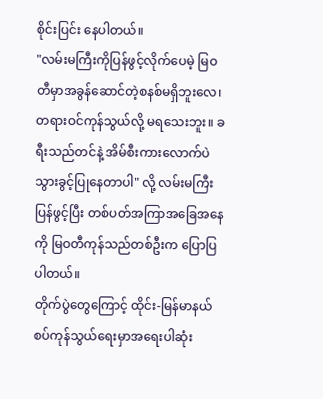စိုင်းပြင်း နေပါတယ်။
"လမ်းမကြီးကိုပြန်ဖွင့်လိုက်ပေမဲ့ မြဝတီမှာအခွန်ဆောင်တဲ့စနစ်မရှိဘူးလေ၊ တရားဝင်ကုန်သွယ်လို့ မရသေးဘူး။ ခရီးသည်တင်နဲ့ အိမ်စီးကားလောက်ပဲသွားခွင့်ပြုနေတာပါ" လို့ လမ်းမကြီးပြန်ဖွင့်ပြီး တစ်ပတ်အကြာအခြေအနေကို မြဝတီကုန်သည်တစ်ဦးက ပြောပြပါတယ်။
တိုက်ပွဲတွေကြောင့် ထိုင်း-မြန်မာနယ်စပ်ကုန်သွယ်ရေးမှာအရေးပါဆုံး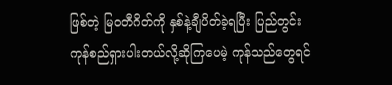ဖြစ်တဲ့ မြဝတီဂိတ်ကို နှစ်နဲ့ချီပိတ်ခဲ့ရပြီး ပြည်တွင်းကုန်စည်ရှားပါးတယ်လို့ဆိုကြပေမဲ့ ကုန်သည်တွေရင်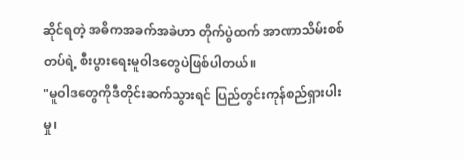ဆိုင်ရတဲ့ အဓိကအခက်အခဲဟာ တိုက်ပွဲထက် အာဏာသိမ်းစစ်တပ်ရဲ့ စီးပွားရေးမူဝါဒတွေပဲဖြစ်ပါတယ်။
"မူဝါဒတွေကိုဒီတိုင်းဆက်သွားရင် ပြည်တွင်းကုန်စည်ရှားပါးမှု၊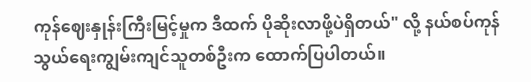ကုန်ဈေးနှုန်းကြီးမြင့်မှုက ဒီထက် ပိုဆိုးလာဖို့ပဲရှိတယ်" လို့ နယ်စပ်ကုန်သွယ်ရေးကျွမ်းကျင်သူတစ်ဦးက ထောက်ပြပါတယ်။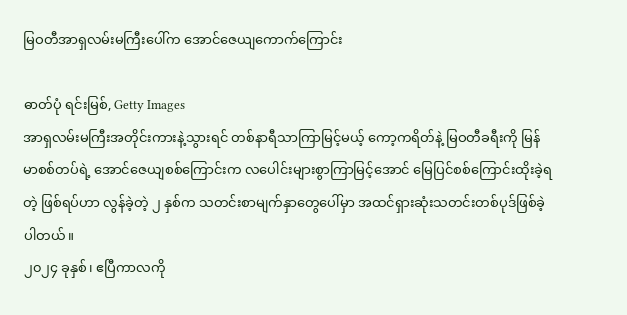မြဝတီအာရှလမ်းမကြီးပေါ်က အောင်ဇေယျကောက်ကြောင်း

ဓာတ်ပုံ ရင်းမြစ်, Getty Images
အာရှလမ်းမကြီးအတိုင်းကားနဲ့သွားရင် တစ်နာရီသာကြာမြင့်မယ့် ကော့ကရိတ်နဲ့ မြဝတီခရီးကို မြန်မာစစ်တပ်ရဲ့ အောင်ဇေယျစစ်ကြောင်းက လပေါင်းများစွာကြာမြင့်အောင် မြေပြင်စစ်ကြောင်းထိုးခဲ့ရတဲ့ ဖြစ်ရပ်ဟာ လွန်ခဲ့တဲ့ ၂ နှစ်က သတင်းစာမျက်နှာတွေပေါ်မှာ အထင်ရှားဆုံးသတင်းတစ်ပုဒ်ဖြစ်ခဲ့ပါတယ်။
၂၀၂၄ ခုနှစ်၊ ဧပြီကာလကို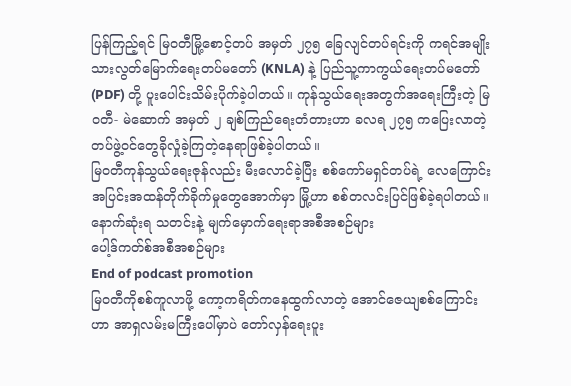ပြန်ကြည့်ရင် မြဝတီမြို့စောင့်တပ် အမှတ် ၂၇၅ ခြေလျင်တပ်ရင်းကို ကရင်အမျိုးသားလွတ်မြောက်ရေးတပ်မတော် (KNLA) နဲ့ ပြည်သူ့ကာကွယ်ရေးတပ်မတော် (PDF) တို့ ပူးပေါင်းသိမ်းပိုက်ခဲ့ပါတယ်။ ကုန်သွယ်ရေးအတွက်အရေးကြီးတဲ့ မြဝတီ- မဲဆောက် အမှတ် ၂ ချစ်ကြည်ရေးတံတားဟာ ခလရ ၂၇၅ ကပြေးလာတဲ့ တပ်ဖွဲ့ဝင်တွေခိုလှုံခဲ့ကြတဲ့နေရာဖြစ်ခဲ့ပါတယ်။
မြဝတီကုန်သွယ်ရေးဇုန်လည်း မီးလောင်ခဲ့ပြီး စစ်ကော်မရှင်တပ်ရဲ့ လေကြောင်းအပြင်းအထန်တိုက်ခိုက်မှုတွေအောက်မှာ မြို့ဟာ စစ်တလင်းပြင်ဖြစ်ခဲ့ရပါတယ်။
နောက်ဆုံးရ သတင်းနဲ့ မျက်မှောက်ရေးရာအစီအစဉ်များ
ပေါ့ဒ်ကတ်စ်အစီအစဉ်များ
End of podcast promotion
မြဝတီကိုစစ်ကူလာဖို့ ကော့ကရိတ်ကနေထွက်လာတဲ့ အောင်ဇေယျစစ်ကြောင်းဟာ အာရှလမ်းမကြီးပေါ်မှာပဲ တော်လှန်ရေးပူး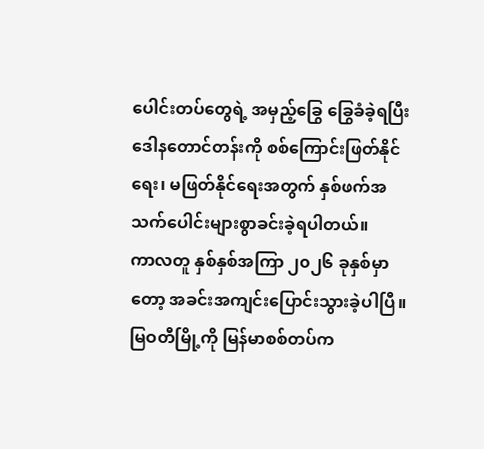ပေါင်းတပ်တွေရဲ့ အမှည့်ခြွေ ခြွေခံခဲ့ရပြီး ဒေါနတောင်တန်းကို စစ်ကြောင်းဖြတ်နိုင်ရေး၊ မဖြတ်နိုင်ရေးအတွက် နှစ်ဖက်အသက်ပေါင်းများစွာခင်းခဲ့ရပါတယ်။
ကာလတူ နှစ်နှစ်အကြာ ၂၀၂၆ ခုနှစ်မှာတော့ အခင်းအကျင်းပြောင်းသွားခဲ့ပါပြီ။ မြဝတီမြို့ကို မြန်မာစစ်တပ်က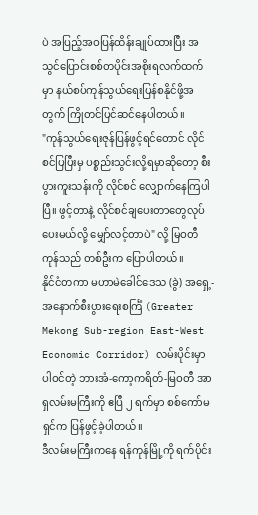ပဲ အပြည့်အဝပြန်ထိန်းချုပ်ထားပြီး အသွင်ပြောင်းစစ်တပိုင်းအစိုးရလက်ထက်မှာ နယ်စပ်ကုန်သွယ်ရေးပြန်စနိုင်ဖို့အတွက် ကြိုတင်ပြင်ဆင်နေပါတယ်။
"ကုန်သွယ်ရေးဇုန်ပြန်ဖွင့်ရင်တောင် လိုင်စင်ပြပြီးမှ ပစ္စည်းသွင်းလို့ရမှာဆိုတော့ စီးပွားကူးသန်းကို လိုင်စင် လျှောက်နေကြပါပြီ။ ဖွင့်တာနဲ့ လိုင်စင်ချပေးတာတွေလုပ်ပေးမယ်လို့ မျှော်လင့်တာပဲ" လို့ မြဝတီကုန်သည် တစ်ဦးက ပြောပါတယ်။
နိုင်ငံတကာ မဟာမဲခေါင်ဒေသ (ခွဲ) အရှေ့-အနောက်စီးပွားရေးစင်္ကြံ (Greater Mekong Sub-region East-West Economic Corridor) လမ်းပိုင်းမှာပါဝင်တဲ့ ဘားအံ-ကော့ကရိတ်-မြဝတီ အာရှလမ်းမကြီးကို ဧပြီ ၂ ရက်မှာ စစ်ကော်မရှင်က ပြန်ဖွင့်ခဲ့ပါတယ်။
ဒီလမ်းမကြီးကနေ ရန်ကုန်မြို့ကို ရက်ပိုင်း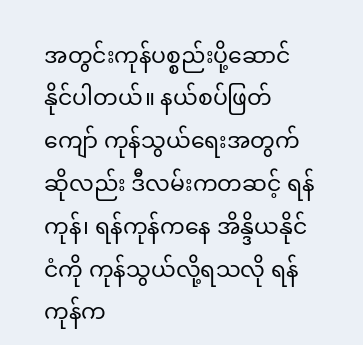အတွင်းကုန်ပစ္စည်းပို့ဆောင်နိုင်ပါတယ်။ နယ်စပ်ဖြတ်ကျော် ကုန်သွယ်ရေးအတွက်ဆိုလည်း ဒီလမ်းကတဆင့် ရန်ကုန်၊ ရန်ကုန်ကနေ အိန္ဒိယနိုင်ငံကို ကုန်သွယ်လို့ရသလို ရန်ကုန်က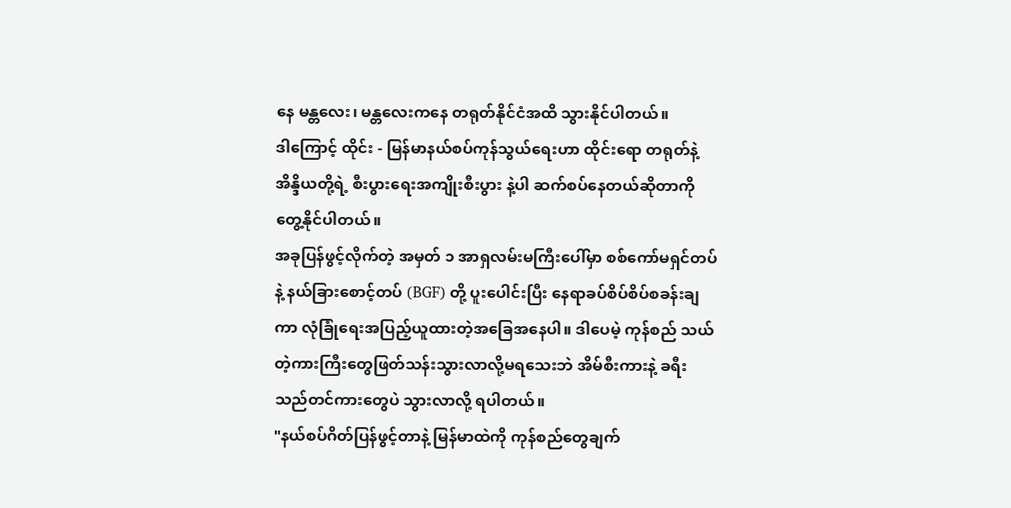နေ မန္တလေး၊ မန္တလေးကနေ တရုတ်နိုင်ငံအထိ သွားနိုင်ပါတယ်။
ဒါကြောင့် ထိုင်း - မြန်မာနယ်စပ်ကုန်သွယ်ရေးဟာ ထိုင်းရော တရုတ်နဲ့ အိန္ဒိယတို့ရဲ့ စီးပွားရေးအကျိုးစီးပွား နဲ့ပါ ဆက်စပ်နေတယ်ဆိုတာကို တွေ့နိုင်ပါတယ်။
အခုပြန်ဖွင့်လိုက်တဲ့ အမှတ် ၁ အာရှလမ်းမကြီးပေါ်မှာ စစ်ကော်မရှင်တပ်နဲ့ နယ်ခြားစောင့်တပ် (BGF) တို့ ပူးပေါင်းပြီး နေရာခပ်စိပ်စိပ်စခန်းချကာ လုံခြုံရေးအပြည့်ယူထားတဲ့အခြေအနေပါ။ ဒါပေမဲ့ ကုန်စည် သယ်တဲ့ကားကြီးတွေဖြတ်သန်းသွားလာလို့မရသေးဘဲ အိမ်စီးကားနဲ့ ခရီးသည်တင်ကားတွေပဲ သွားလာလို့ ရပါတယ်။
"နယ်စပ်ဂိတ်ပြန်ဖွင့်တာနဲ့ မြန်မာထဲကို ကုန်စည်တွေချက်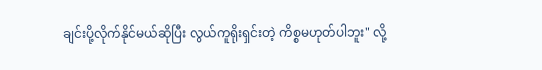ချင်းပို့လိုက်နိုင်မယ်ဆိုပြီး လွယ်ကူရိုးရှင်းတဲ့ ကိစ္စမဟုတ်ပါဘူး" လို့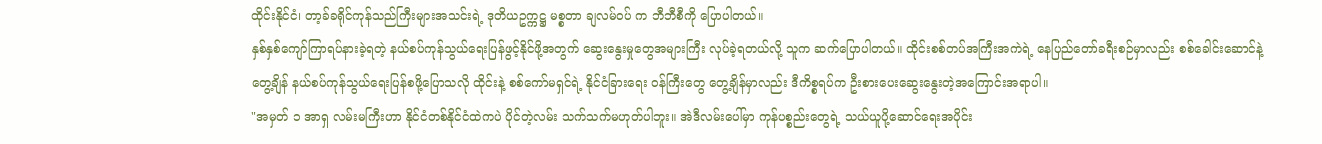ထိုင်းနိုင်ငံ၊ တာ့ခ်ခရိုင်ကုန်သည်ကြီးများအသင်းရဲ့ ဒုတိယဥက္ကဋ္ဌ မစ္စတာ ချလမ်ဝပ် က ဘီဘီစီကို ပြောပါတယ်။
နှစ်နှစ်ကျော်ကြာရပ်နားခဲ့ရတဲ့ နယ်စပ်ကုန်သွယ်ရေးပြန်ဖွင့်နိုင်ဖို့အတွက် ဆွေးနွေးမှုတွေအများကြီး လုပ်ခဲ့ရတယ်လို့ သူက ဆက်ပြောပါတယ်။ ထိုင်းစစ်တပ်အကြီးအကဲရဲ့ နေပြည်တော်ခရီးစဉ်မှာလည်း စစ်ခေါင်းဆောင်နဲ့တွေ့ချိန် နယ်စပ်ကုန်သွယ်ရေးပြန်စဖို့ပြောသလို ထိုင်းနဲ့ စစ်ကော်မရှင်ရဲ့ နိုင်ငံခြားရေး ဝန်ကြီးတွေ တွေ့ချိန်မှာလည်း ဒီကိစ္စရပ်က ဦးစားပေးဆွေးနွေးတဲ့အကြောင်းအရာပါ။
"အမှတ် ၁ အာရှ လမ်းမကြီးဟာ နိုင်ငံတစ်နိုင်ငံထဲကပဲ ပိုင်တဲ့လမ်း သက်သက်မဟုတ်ပါဘူး။ အဲဒီလမ်းပေါ်မှာ ကုန်ပစ္စည်းတွေရဲ့ သယ်ယူပို့ဆောင်ရေးအပိုင်း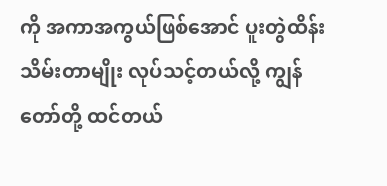ကို အကာအကွယ်ဖြစ်အောင် ပူးတွဲထိန်းသိမ်းတာမျိုး လုပ်သင့်တယ်လို့ ကျွန်တော်တို့ ထင်တယ်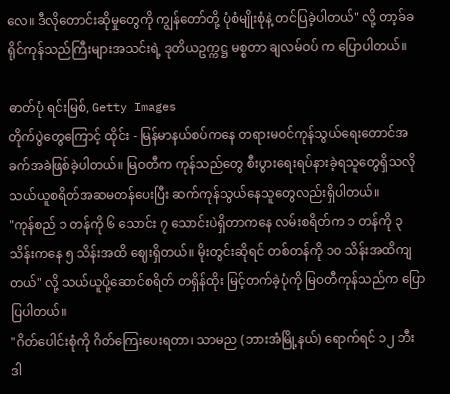လေ။ ဒီလိုတောင်းဆိုမှုတွေကို ကျွန်တော်တို့ ပုံစံမျိုးစုံနဲ့ တင်ပြခဲ့ပါတယ်" လို့ တာ့ခ်ခရိုင်ကုန်သည်ကြီးများအသင်းရဲ့ ဒုတိယဥက္ကဋ္ဌ မစ္စတာ ချလမ်ဝပ် က ပြောပါတယ်။

ဓာတ်ပုံ ရင်းမြစ်, Getty Images
တိုက်ပွဲတွေကြောင့် ထိုင်း - မြန်မာနယ်စပ်ကနေ တရားမဝင်ကုန်သွယ်ရေးတောင်အခက်အခဲဖြစ်ခဲ့ပါတယ်။ မြဝတီက ကုန်သည်တွေ စီးပွားရေးရပ်နားခဲ့ရသူတွေရှိသလို သယ်ယူစရိတ်အဆမတန်ပေးပြီး ဆက်ကုန်သွယ်နေသူတွေလည်းရှိပါတယ်။
"ကုန်စည် ၁ တန်ကို ၆ သောင်း ၇ သောင်းပဲရှိတာကနေ လမ်းစရိတ်က ၁ တန်ကို ၃ သိန်းကနေ ၅ သိန်းအထိ ဈေးရှိတယ်။ မိုးတွင်းဆိုရင် တစ်တန်ကို ၁၀ သိန်းအထိကျတယ်" လို့ သယ်ယူပို့ဆောင်စရိတ် တရှိန်ထိုး မြင့်တက်ခဲ့ပုံကို မြဝတီကုန်သည်က ပြောပြပါတယ်။
"ဂိတ်ပေါင်းစုံကို ဂိတ်ကြေးပေးရတာ၊ သာမည (ဘားအံမြို့နယ်) ရောက်ရင် ၁၂ ဘီး ဒါ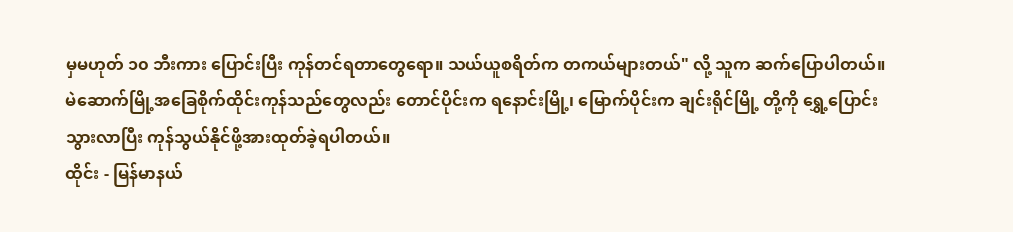မှမဟုတ် ၁၀ ဘီးကား ပြောင်းပြီး ကုန်တင်ရတာတွေရော။ သယ်ယူစရိတ်က တကယ်များတယ်" လို့ သူက ဆက်ပြောပါတယ်။
မဲဆောက်မြို့အခြေစိုက်ထိုင်းကုန်သည်တွေလည်း တောင်ပိုင်းက ရနောင်းမြို့၊ မြောက်ပိုင်းက ချင်းရိုင်မြို့ တို့ကို ရွှေ့ပြောင်းသွားလာပြီး ကုန်သွယ်နိုင်ဖို့အားထုတ်ခဲ့ရပါတယ်။
ထိုင်း - မြန်မာနယ်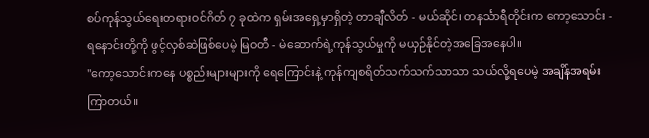စပ်ကုန်သွယ်ရေးတရားဝင်ဂိတ် ၇ ခုထဲက ရှမ်းအရှေ့မှာရှိတဲ့ တာချီလိတ် - မယ်ဆိုင်၊ တနင်္သာရီတိုင်းက ကော့သောင်း - ရနောင်းတို့ကို ဖွင့်လှစ်ဆဲဖြစ်ပေမဲ့ မြဝတီ - မဲဆောက်ရဲ့ကုန်သွယ်မှုကို မယှဉ်နိုင်တဲ့အခြေအနေပါ။
"ကော့သောင်းကနေ ပစ္စည်းများများကို ရေကြောင်းနဲ့ ကုန်ကျစရိတ်သက်သက်သာသာ သယ်လို့ရပေမဲ့ အချိန်အရမ်းကြာတယ်။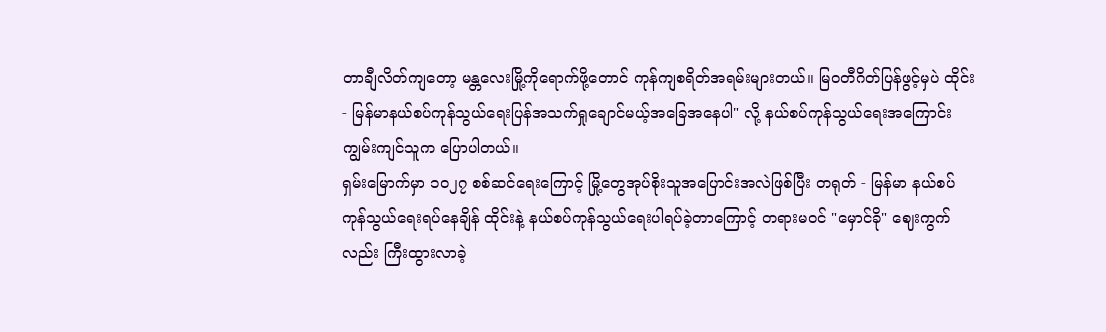တာချီလိတ်ကျတော့ မန္တလေးမြို့ကိုရောက်ဖို့တောင် ကုန်ကျစရိတ်အရမ်းများတယ်။ မြဝတီဂိတ်ပြန်ဖွင့်မှပဲ ထိုင်း - မြန်မာနယ်စပ်ကုန်သွယ်ရေးပြန်အသက်ရှုချောင်မယ့်အခြေအနေပါ" လို့ နယ်စပ်ကုန်သွယ်ရေးအကြောင်းကျွမ်းကျင်သူက ပြောပါတယ်။
ရှမ်းမြောက်မှာ ၁၀၂၇ စစ်ဆင်ရေးကြောင့် မြို့တွေအုပ်စိုးသူအပြောင်းအလဲဖြစ်ပြီး တရုတ် - မြန်မာ နယ်စပ်ကုန်သွယ်ရေးရပ်နေချိန် ထိုင်းနဲ့ နယ်စပ်ကုန်သွယ်ရေးပါရပ်ခဲ့တာကြောင့် တရားမဝင် "မှောင်ခို" ဈေးကွက်လည်း ကြီးထွားလာခဲ့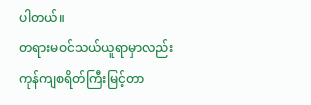ပါတယ်။
တရားမဝင်သယ်ယူရာမှာလည်း ကုန်ကျစရိတ်ကြီးမြင့်တာ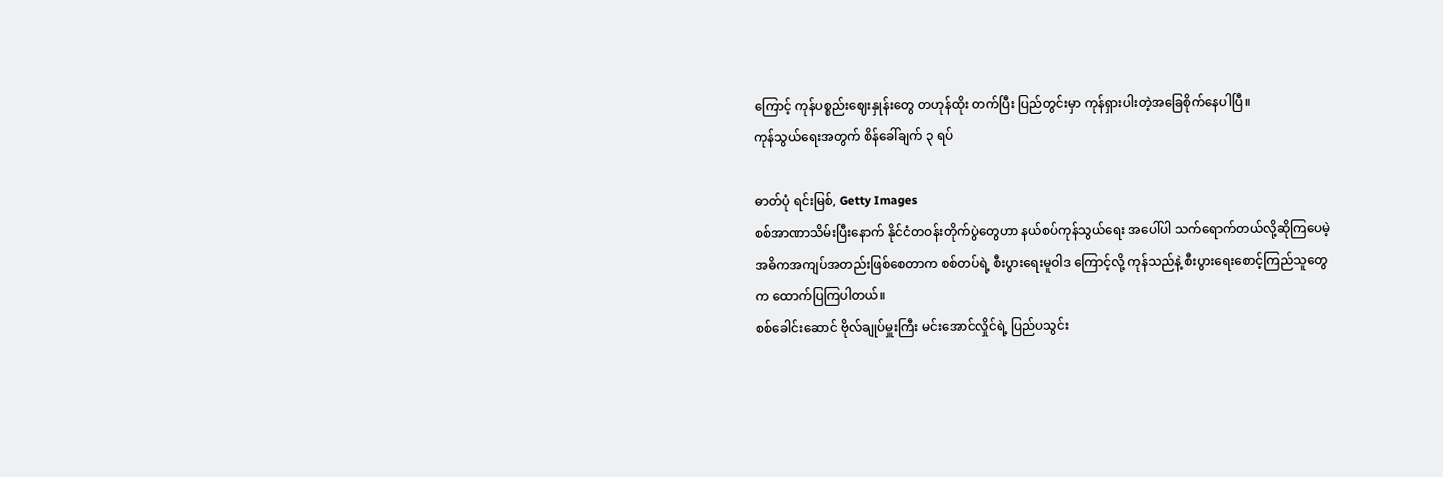ကြောင့် ကုန်ပစ္စည်းဈေးနှုန်းတွေ တဟုန်ထိုး တက်ပြီး ပြည်တွင်းမှာ ကုန်ရှားပါးတဲ့အခြေစိုက်နေပါပြီ။
ကုန်သွယ်ရေးအတွက် စိန်ခေါ်ချက် ၃ ရပ်

ဓာတ်ပုံ ရင်းမြစ်, Getty Images
စစ်အာဏာသိမ်းပြီးနောက် နိုင်ငံတဝန်းတိုက်ပွဲတွေဟာ နယ်စပ်ကုန်သွယ်ရေး အပေါ်ပါ သက်ရောက်တယ်လို့ဆိုကြပေမဲ့ အဓိကအကျပ်အတည်းဖြစ်စေတာက စစ်တပ်ရဲ့ စီးပွားရေးမူဝါဒ ကြောင့်လို့ ကုန်သည်နဲ့ စီးပွားရေးစောင့်ကြည်သူတွေက ထောက်ပြကြပါတယ်။
စစ်ခေါင်းဆောင် ဗိုလ်ချုပ်မှူးကြီး မင်းအောင်လှိုင်ရဲ့ ပြည်ပသွင်း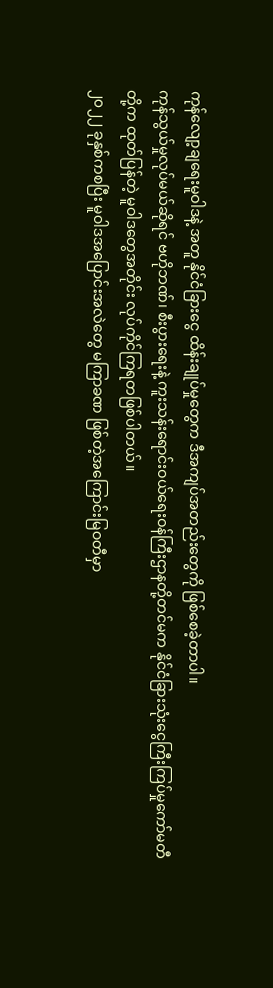ကုန်လျော့ချရေးမူဝါဒနဲ့ အတူ နိုင်ငံခြားငွေ ထိန်းချုပ်မှုတွေက ဒီအကျပ်အတည်းတွေကို ဖြစ်စေခဲ့တာပါ။
ကုန်သွယ်မှုလုပ်မယ်ဆိုရင် ဗဟိုဘဏ်၊ စီးပွားရေးနဲ့ ကူးသန်းရောင်းဝယ်ရေးဝန်ကြီးဌာနတို့တင်မက နိုင်ငံခြားသုံးငွေကြီးကြပ်မှုကော်မတီတို့က ထုတ်ပြန်တဲ့ မူဝါဒတွေအတိုင်း လုပ်ကိုင်ကြရတဖြစ်ပါတယ်။
၂၀၂၂ ခုနှစ်ကစပြီး မူဝါဒအပြောင်းအလဲတွေ မကြာခဏ ဖြစ်တဲ့အကြောင်းမြဝတီမှာ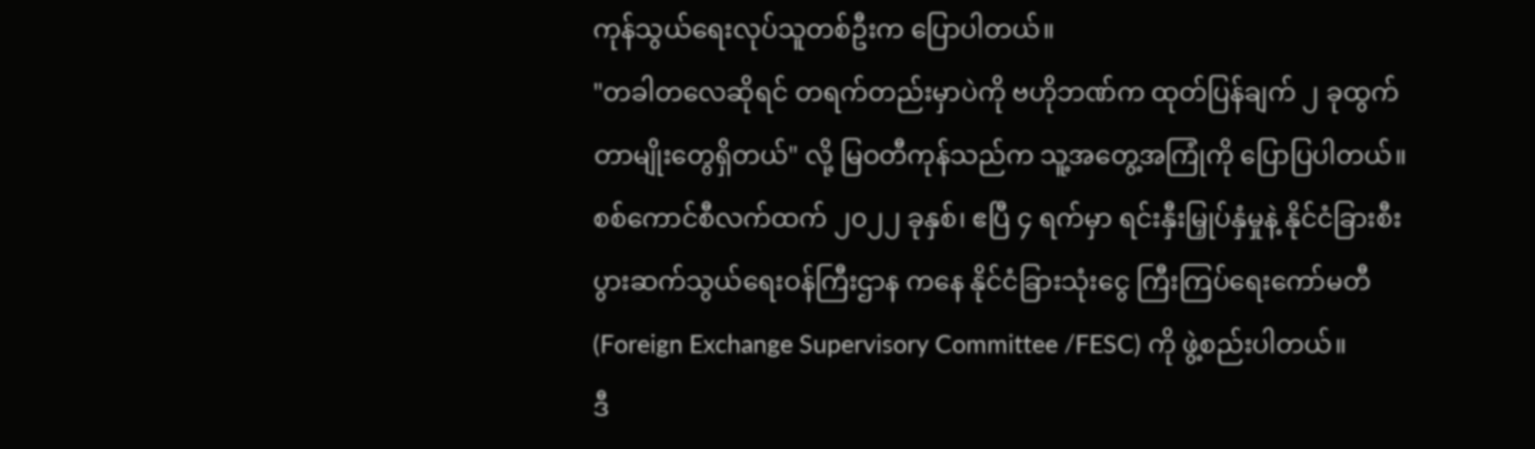ကုန်သွယ်ရေးလုပ်သူတစ်ဦးက ပြောပါတယ်။
"တခါတလေဆိုရင် တရက်တည်းမှာပဲကို ဗဟိုဘဏ်က ထုတ်ပြန်ချက် ၂ ခုထွက်တာမျိုးတွေရှိတယ်" လို့ မြဝတီကုန်သည်က သူ့အတွေ့အကြုံကို ပြောပြပါတယ်။
စစ်ကောင်စီလက်ထက် ၂၀၂၂ ခုနှစ်၊ ဧပြီ ၄ ရက်မှာ ရင်းနှီးမြှုပ်နှံမှုနဲ့ နိုင်ငံခြားစီးပွားဆက်သွယ်ရေးဝန်ကြီးဌာန ကနေ နိုင်ငံခြားသုံးငွေ ကြီးကြပ်ရေးကော်မတီ (Foreign Exchange Supervisory Committee /FESC) ကို ဖွဲ့စည်းပါတယ်။
ဒီ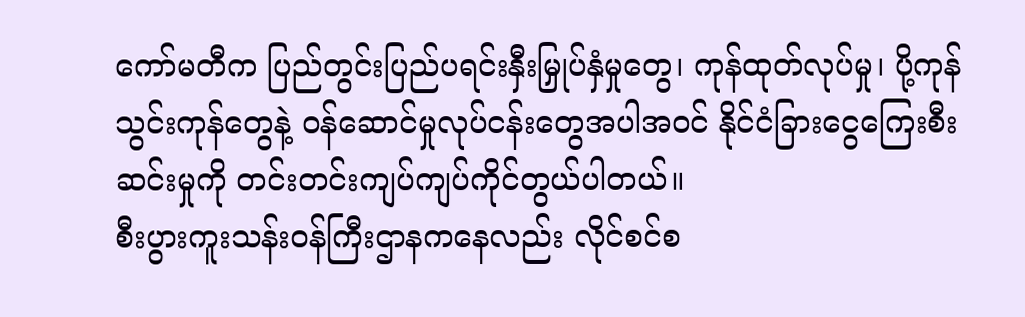ကော်မတီက ပြည်တွင်းပြည်ပရင်းနှီးမြှုပ်နှံမှုတွေ၊ ကုန်ထုတ်လုပ်မှု၊ ပို့ကုန်သွင်းကုန်တွေနဲ့ ဝန်ဆောင်မှုလုပ်ငန်းတွေအပါအဝင် နိုင်ငံခြားငွေကြေးစီးဆင်းမှုကို တင်းတင်းကျပ်ကျပ်ကိုင်တွယ်ပါတယ်။
စီးပွားကူးသန်းဝန်ကြီးဌာနကနေလည်း လိုင်စင်စ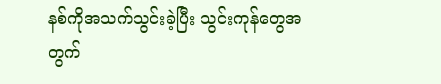နစ်ကိုအသက်သွင်းခဲ့ပြီး သွင်းကုန်တွေအတွက်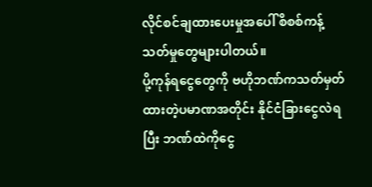လိုင်စင်ချထားပေးမှုအပေါ် စိစစ်ကန့်သတ်မှုတွေများပါတယ်။
ပို့ကုန်ရငွေတွေကို ဗဟိုဘဏ်ကသတ်မှတ်ထားတဲ့ပမာဏအတိုင်း နိုင်ငံခြားငွေလဲရပြီး ဘဏ်ထဲကိုငွေ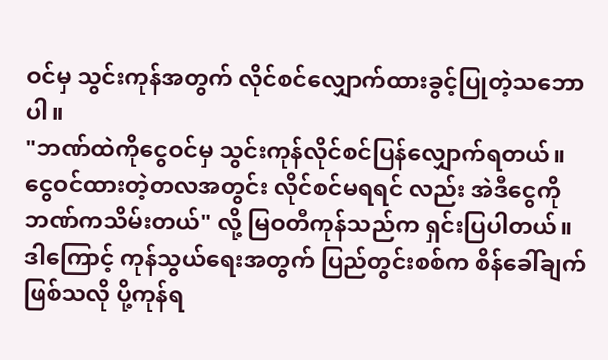ဝင်မှ သွင်းကုန်အတွက် လိုင်စင်လျှောက်ထားခွင့်ပြုတဲ့သဘောပါ။
"ဘဏ်ထဲကိုငွေဝင်မှ သွင်းကုန်လိုင်စင်ပြန်လျှောက်ရတယ်။ ငွေဝင်ထားတဲ့တလအတွင်း လိုင်စင်မရရင် လည်း အဲဒီငွေကို ဘဏ်ကသိမ်းတယ်" လို့ မြဝတီကုန်သည်က ရှင်းပြပါတယ်။
ဒါကြောင့် ကုန်သွယ်ရေးအတွက် ပြည်တွင်းစစ်က စိန်ခေါ်ချက်ဖြစ်သလို ပို့ကုန်ရ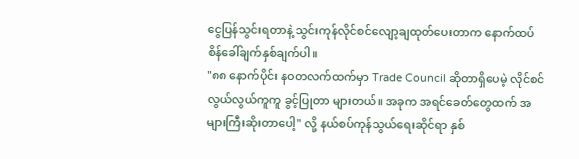ငွေပြန်သွင်းရတာနဲ့ သွင်းကုန်လိုင်စင်လျော့ချထုတ်ပေးတာက နောက်ထပ်စိန်ခေါ်ချက်နှစ်ချက်ပါ။
"၈၈ နောက်ပိုင်း နဝတလက်ထက်မှာ Trade Council ဆိုတာရှိပေမဲ့ လိုင်စင်လွယ်လွယ်ကူကူ ခွင့်ပြုတာ များတယ်။ အခုက အရင်ခေတ်တွေထက် အများကြီးဆိုးတာပေါ့" လို့ နယ်စပ်ကုန်သွယ်ရေးဆိုင်ရာ နှစ်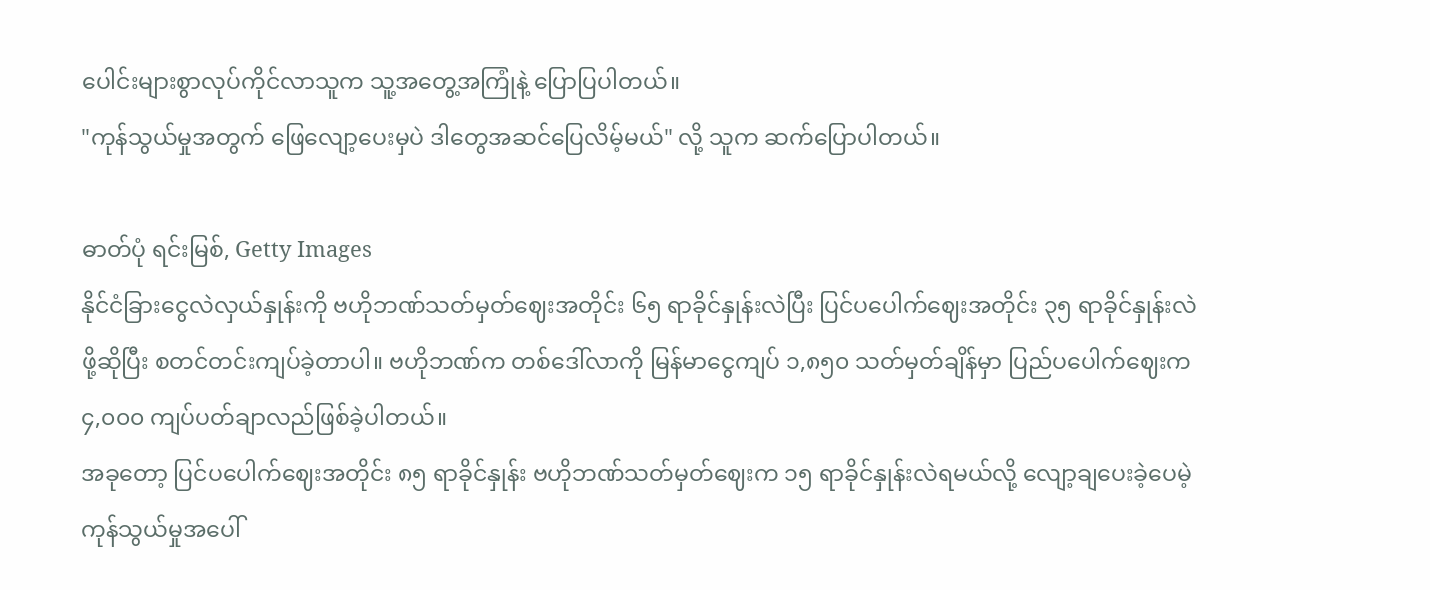ပေါင်းများစွာလုပ်ကိုင်လာသူက သူ့အတွေ့အကြုံနဲ့ ပြောပြပါတယ်။
"ကုန်သွယ်မှုအတွက် ဖြေလျော့ပေးမှပဲ ဒါတွေအဆင်ပြေလိမ့်မယ်" လို့ သူက ဆက်ပြောပါတယ်။

ဓာတ်ပုံ ရင်းမြစ်, Getty Images
နိုင်ငံခြားငွေလဲလှယ်နှုန်းကို ဗဟိုဘဏ်သတ်မှတ်ဈေးအတိုင်း ၆၅ ရာခိုင်နှုန်းလဲပြီး ပြင်ပပေါက်ဈေးအတိုင်း ၃၅ ရာခိုင်နှုန်းလဲဖို့ဆိုပြီး စတင်တင်းကျပ်ခဲ့တာပါ။ ဗဟိုဘဏ်က တစ်ဒေါ်လာကို မြန်မာငွေကျပ် ၁,၈၅၀ သတ်မှတ်ချိန်မှာ ပြည်ပပေါက်ဈေးက ၄,၀၀၀ ကျပ်ပတ်ချာလည်ဖြစ်ခဲ့ပါတယ်။
အခုတော့ ပြင်ပပေါက်ဈေးအတိုင်း ၈၅ ရာခိုင်နှုန်း ဗဟိုဘဏ်သတ်မှတ်ဈေးက ၁၅ ရာခိုင်နှုန်းလဲရမယ်လို့ လျော့ချပေးခဲ့ပေမဲ့ ကုန်သွယ်မှုအပေါ်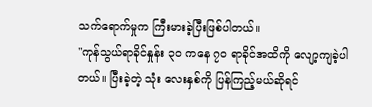သက်ရောက်မှုက ကြီးမားခဲ့ပြီးဖြစ်ပါတယ်။
"ကုန်သွယ်ရာခိုင်နှုန်း ၃၀ ကနေ ၇၀ ရာခိုင်အထိကို လျော့ကျခဲ့ပါတယ်။ ပြီးခဲ့တဲ့ သုံး လေးနှစ်ကို ပြန်ကြည့်မယ်ဆိုရင်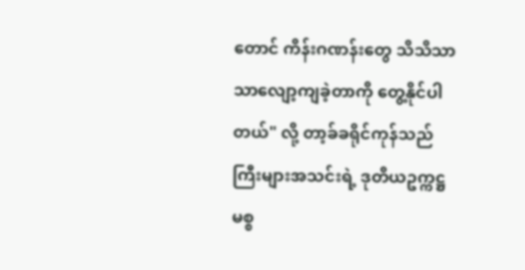တောင် ကိန်းဂဏန်းတွေ သိသိသာသာလျော့ကျခဲ့တာကို တွေ့နိုင်ပါတယ်" လို့ တာ့ခ်ခရိုင်ကုန်သည်ကြီးများအသင်းရဲ့ ဒုတိယဥက္ကဋ္ဌ မစ္စ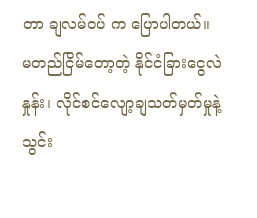တာ ချလမ်ဝပ် က ပြောပါတယ်။
မတည်ငြိမ်တော့တဲ့ နိုင်ငံခြားငွေလဲနှုန်း၊ လိုင်စင်လျော့ချသတ်မှတ်မှုနဲ့ သွင်း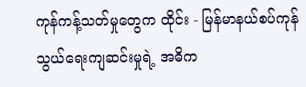ကုန်ကန့်သတ်မှုတွေက ထိုင်း - မြန်မာနယ်စပ်ကုန်သွယ်ရေးကျဆင်းမှုရဲ့ အဓိက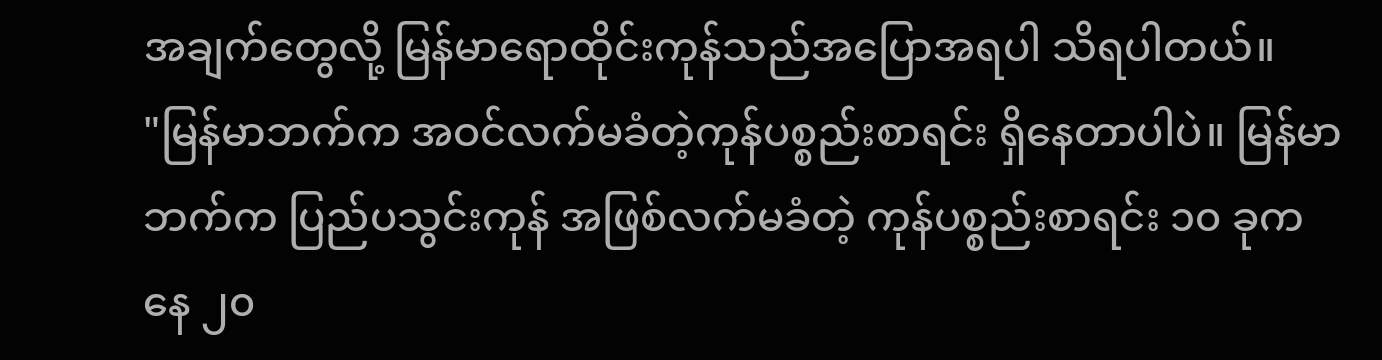အချက်တွေလို့ မြန်မာရောထိုင်းကုန်သည်အပြောအရပါ သိရပါတယ်။
"မြန်မာဘက်က အဝင်လက်မခံတဲ့ကုန်ပစ္စည်းစာရင်း ရှိနေတာပါပဲ။ မြန်မာဘက်က ပြည်ပသွင်းကုန် အဖြစ်လက်မခံတဲ့ ကုန်ပစ္စည်းစာရင်း ၁၀ ခုကနေ ၂၀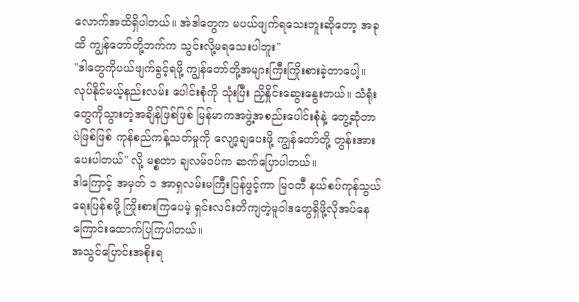လောက်အထိရှိပါတယ်။ အဲဒါတွေက မပယ်ဖျက်ရသေးဘူးဆိုတော့ အခုထိ ကျွန်တော်တို့ဘက်က သွင်းလို့မရသေးပါဘူး"
"ဒါတွေကိုပယ်ဖျက်ခွင့်ရဖို့ ကျွန်တော်တို့အများကြီးကြိုးစားခဲ့တာပေါ့။ လုပ်နိုင်မယ့်နည်းလမ်း ပေါင်းစုံကို သုံးပြီး ညှိနှိုင်းဆွေးနွေးတယ်။ သံရုံးတွေကိုသွားတဲ့အချိန်ဖြစ်ဖြစ် မြန်မာကအဖွဲ့အစည်းပေါင်းစုံနဲ့ တွေ့ဆုံတာပဲဖြစ်ဖြစ် ကုန်စည်ကန့်သတ်မှုကို လျော့ချပေးဖို့ ကျွန်တော်တို့ တွန်းအားပေးပါတယ်" လို့ မစ္စတာ ချလမ်ဝပ်က ဆက်ပြောပါတယ်။
ဒါကြောင့် အမှတ် ၁ အာရှလမ်းမကြီးပြန်ဖွင့်ကာ မြဝတီ နယ်စပ်ကုန်သွယ်ရေးပြန်စဖို့ ကြိုးစားကြပေမဲ့ ရှင်းလင်းတိကျတဲ့မူဝါဒတွေရှိဖို့လိုအပ်နေကြောင်းထောက်ပြကြပါတယ်။
အသွင်ပြောင်းအစိုးရ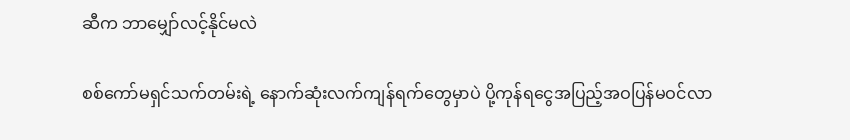ဆီက ဘာမျှော်လင့်နိုင်မလဲ

စစ်ကော်မရှင်သက်တမ်းရဲ့ နောက်ဆုံးလက်ကျန်ရက်တွေမှာပဲ ပို့ကုန်ရငွေအပြည့်အဝပြန်မဝင်လာ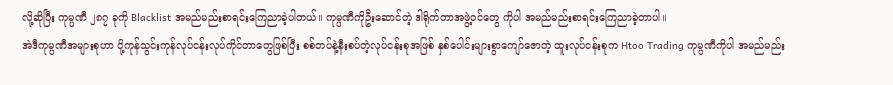လို့ဆိုပြီး ကုမ္ပဏီ ၂၈၇ ခုကို Blacklist အမည်မည်းစာရင်းကြေညာခဲ့ပါတယ်။ ကုမ္ပဏီကိုဦးဆောင်တဲ့ ဒါရိုက်တာအဖွဲ့ဝင်တွေ ကိုပါ အမည်မည်းစာရင်းကြေညာခဲ့တာပါ။
အဲဒီကုမ္ပဏီအများစုဟာ ပို့ကုန်သွင်းကုန်လုပ်ငန်းလုပ်ကိုင်တာတွေဖြစ်ပြီး စစ်တပ်နဲ့နီးစပ်တဲ့လုပ်ငန်းစုအဖြစ် နှစ်ပေါင်းများစွာကျော်ဇောတဲ့ ထူးလုပ်ငန်းစုက Htoo Trading ကုမ္ပဏီကိုပါ အမည်မည်း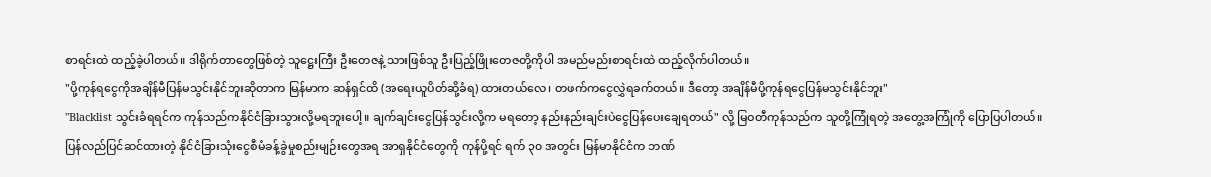စာရင်းထဲ ထည့်ခဲ့ပါတယ်။ ဒါရိုက်တာတွေဖြစ်တဲ့ သူဋ္ဌေးကြီး ဦးတေဇနဲ့ သားဖြစ်သူ ဦးပြည့်ဖြိုးတေဇတို့ကိုပါ အမည်မည်းစာရင်းထဲ ထည့်လိုက်ပါတယ်။
"ပို့ကုန်ရငွေကိုအချိန်မီပြန်မသွင်းနိုင်ဘူးဆိုတာက မြန်မာက ဆန်ရှင်ထိ (အရေးယူပိတ်ဆို့ခံရ) ထားတယ်လေ၊ တဖက်ကငွေလွှဲရခက်တယ်။ ဒီတော့ အချိန်မီပို့ကုန်ရငွေပြန်မသွင်းနိုင်ဘူး"
"Blacklist သွင်းခံရရင်က ကုန်သည်ကနိုင်ငံခြားသွားလို့မရဘူးပေါ့။ ချက်ချင်းငွေပြန်သွင်းလို့က မရတော့ နည်းနည်းချင်းပဲငွေပြန်ပေးချေရတယ်" လို့ မြဝတီကုန်သည်က သူတို့ကြုံရတဲ့ အတွေ့အကြုံကို ပြောပြပါတယ်။
ပြန်လည်ပြင်ဆင်ထားတဲ့ နိုင်ငံခြားသုံးငွေစီမံခန့်ခွဲမှုစည်းမျဉ်းတွေအရ အာရှနိုင်ငံတွေကို ကုန်ပို့ရင် ရက် ၃၀ အတွင်း မြန်မာနိုင်ငံက ဘဏ်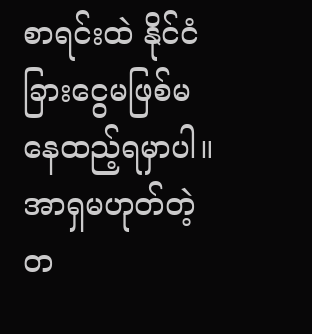စာရင်းထဲ နိုင်ငံခြားငွေမဖြစ်မနေထည့်ရမှာပါ။ အာရှမဟုတ်တဲ့ တ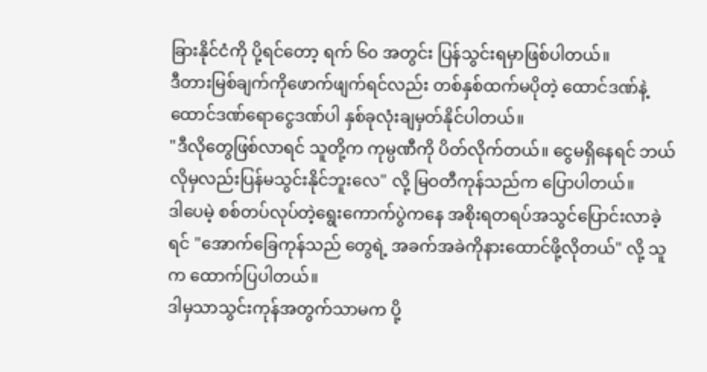ခြားနိုင်ငံကို ပို့ရင်တော့ ရက် ၆၀ အတွင်း ပြန်သွင်းရမှာဖြစ်ပါတယ်။
ဒီတားမြစ်ချက်ကိုဖောက်ဖျက်ရင်လည်း တစ်နှစ်ထက်မပိုတဲ့ ထောင်ဒဏ်နဲ့ ထောင်ဒဏ်ရောငွေဒဏ်ပါ နှစ်ခုလုံးချမှတ်နိုင်ပါတယ်။
"ဒီလိုတွေဖြစ်လာရင် သူတို့က ကုမ္ပဏီကို ပိတ်လိုက်တယ်။ ငွေမရှိနေရင် ဘယ်လိုမှလည်းပြန်မသွင်းနိုင်ဘူးလေ" လို့ မြဝတီကုန်သည်က ပြောပါတယ်။
ဒါပေမဲ့ စစ်တပ်လုပ်တဲ့ရွေးကောက်ပွဲကနေ အစိုးရတရပ်အသွင်ပြောင်းလာခဲ့ရင် "အောက်ခြေကုန်သည် တွေရဲ့ အခက်အခဲကိုနားထောင်ဖို့လိုတယ်" လို့ သူက ထောက်ပြပါတယ်။
ဒါမှသာသွင်းကုန်အတွက်သာမက ပို့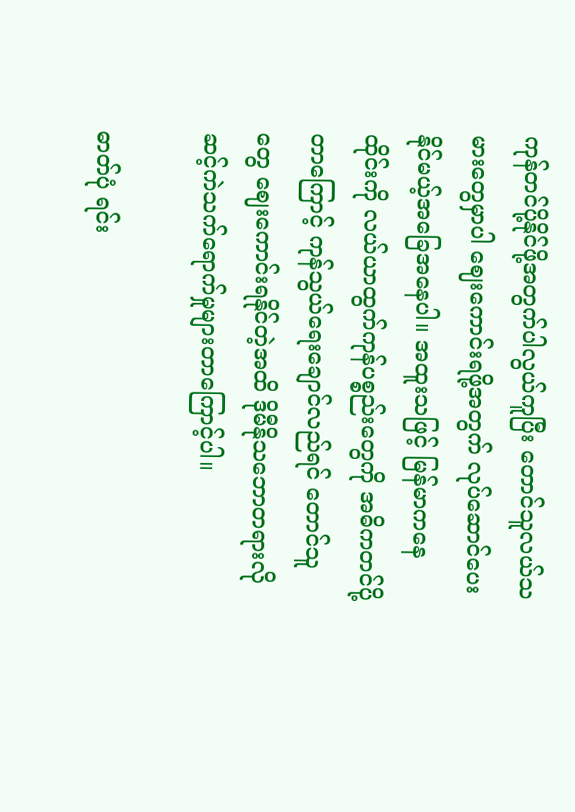ကုန်တင်ပို့နိုင်ဖို့အတွက်ပါလွယ်ကူပြီး တောင်သူလယ်သမားတွေမှာပါ ဈေးကောင်းရဖို့အတွက် လုပ်ဆောင်ပေးနိုင်မယ့်အခြေအနေပါ။ အထူးသဖြင့် မြန်မာကနေ ထိုင်းကို လယ်ယာထွက်ကုန်ပစ္စည်းတွေကို အဓိကတင်ပို့တာကြောင့် ကုန်သွယ်ရေးချောင်လည်ရင် တောင်သူတွေ ဈေးကောင်းရနိုင်တဲ့အထိ ဒိုမီနိုသဘောတရားလို ဆင့်ကဲသက်ရောက်မှုများတာကြောင့်ပါ။

ဓာတ်ပုံ ရင်း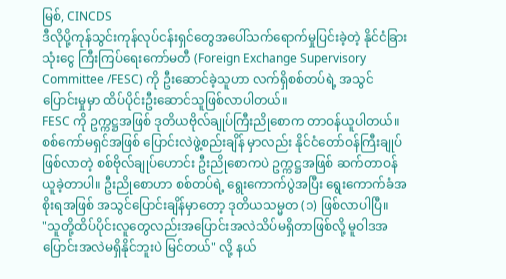မြစ်, CINCDS
ဒီလိုပို့ကုန်သွင်းကုန်လုပ်ငန်းရှင်တွေအပေါ်သက်ရောက်မှုပြင်းခဲ့တဲ့ နိုင်ငံခြားသုံးငွေ ကြီးကြပ်ရေးကော်မတီ (Foreign Exchange Supervisory Committee /FESC) ကို ဦးဆောင်ခဲ့သူဟာ လက်ရှိစစ်တပ်ရဲ့ အသွင်ပြောင်းမှုမှာ ထိပ်ပိုင်းဦးဆောင်သူဖြစ်လာပါတယ်။
FESC ကို ဥက္ကဋ္ဌအဖြစ် ဒုတိယဗိုလ်ချုပ်ကြီးညိုစောက တာဝန်ယူပါတယ်။ စစ်ကော်မရှင်အဖြစ် ပြောင်းလဲဖွဲ့စည်းချိန် မှာလည်း နိုင်ငံတော်ဝန်ကြီးချုပ်ဖြစ်လာတဲ့ စစ်ဗိုလ်ချုပ်ဟောင်း ဦးညိုစောကပဲ ဥက္ကဋ္ဌအဖြစ် ဆက်တာဝန် ယူခဲ့တာပါ။ ဦးညိုစောဟာ စစ်တပ်ရဲ့ ရွေးကောက်ပွဲအပြီး ရွေးကောက်ခံအစိုးရအဖြစ် အသွင်ပြောင်းချိန်မှာတော့ ဒုတိယသမ္မတ (၁) ဖြစ်လာပါပြီ။
"သူတို့ထိပ်ပိုင်းလူတွေလည်းအပြောင်းအလဲသိပ်မရှိတာဖြစ်လို့ မူဝါဒအပြောင်းအလဲမရှိနိုင်ဘူးပဲ မြင်တယ်" လို့ နယ်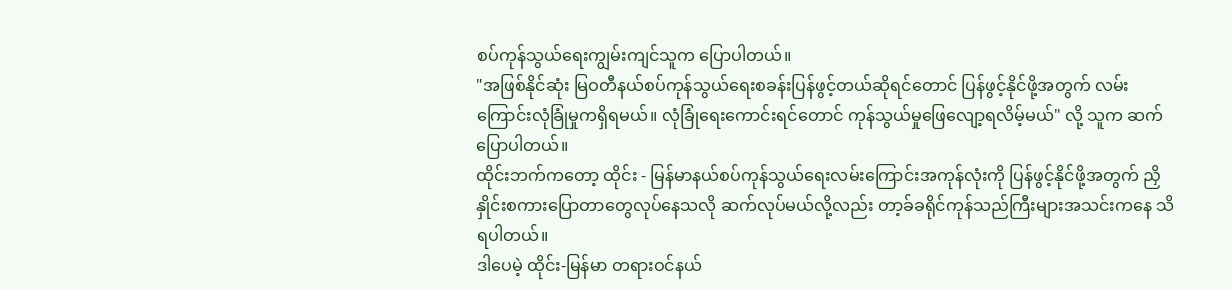စပ်ကုန်သွယ်ရေးကျွမ်းကျင်သူက ပြောပါတယ်။
"အဖြစ်နိုင်ဆုံး မြဝတီနယ်စပ်ကုန်သွယ်ရေးစခန်းပြန်ဖွင့်တယ်ဆိုရင်တောင် ပြန်ဖွင့်နိုင်ဖို့အတွက် လမ်းကြောင်းလုံခြုံမှုကရှိရမယ်။ လုံခြုံရေးကောင်းရင်တောင် ကုန်သွယ်မှုဖြေလျော့ရလိမ့်မယ်" လို့ သူက ဆက်ပြောပါတယ်။
ထိုင်းဘက်ကတော့ ထိုင်း - မြန်မာနယ်စပ်ကုန်သွယ်ရေးလမ်းကြောင်းအကုန်လုံးကို ပြန်ဖွင့်နိုင်ဖို့အတွက် ညှိနှိုင်းစကားပြောတာတွေလုပ်နေသလို ဆက်လုပ်မယ်လို့လည်း တာ့ခ်ခရိုင်ကုန်သည်ကြီးများအသင်းကနေ သိရပါတယ်။
ဒါပေမဲ့ ထိုင်း-မြန်မာ တရားဝင်နယ်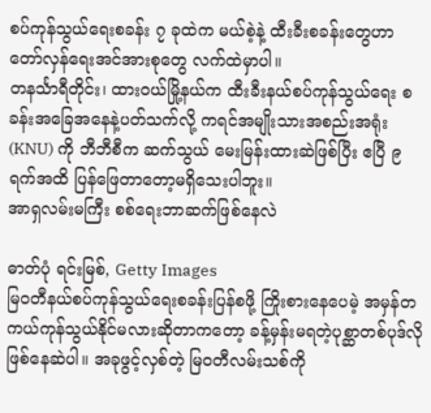စပ်ကုန်သွယ်ရေးစခန်း ၇ ခုထဲက မယ်စဲ့နဲ့ ထီးခီးစခန်းတွေဟာ တော်လှန်ရေးအင်အားစုတွေ လက်ထဲမှာပါ။
တနင်္သာရီတိုင်း၊ ထားဝယ်မြို့နယ်က ထီးခီးနယ်စပ်ကုန်သွယ်ရေး စခန်းအခြေအနေနဲ့ပတ်သက်လို့ ကရင်အမျိုးသားအစည်းအရုံး (KNU) ကို ဘီဘီစီက ဆက်သွယ် မေးမြန်းထားဆဲဖြစ်ပြီး ဧပြီ ၉ ရက်အထိ ပြန်ဖြေတာတော့မရှိသေးပါဘူး။
အာရှလမ်းမကြီး စစ်ရေးဘာဆက်ဖြစ်နေလဲ

ဓာတ်ပုံ ရင်းမြစ်, Getty Images
မြဝတီနယ်စပ်ကုန်သွယ်ရေးစခန်းပြန်စဖို့ ကြိုးစားနေပေမဲ့ အမှန်တကယ်ကုန်သွယ်နိုင်မလားဆိုတာကတော့ ခန့်မှန်းမရတဲ့ပုစ္ဆာတစ်ပုဒ်လိုဖြစ်နေဆဲပါ။ အခုဖွင့်လှစ်တဲ့ မြဝတီလမ်းသစ်ကို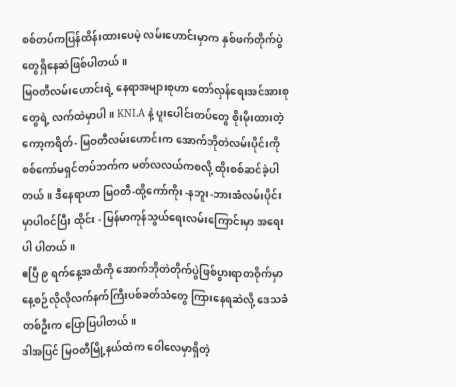စစ်တပ်ကပြန်ထိန်းထားပေမဲ့ လမ်းဟောင်းမှာက နှစ်ဖက်တိုက်ပွဲတွေရှိနေဆဲဖြစ်ပါတယ်။
မြဝတီလမ်းဟောင်းရဲ့ နေရာအများစုဟာ တော်လှန်ရေးအင်အားစုတွေရဲ့ လက်ထဲမှာပါ။ KNLA နဲ့ ပူးပေါင်းတပ်တွေ စိုးမိုးထားတဲ့ ကော့ကရိတ်- မြဝတီလမ်းဟောင်းက အောက်ဘိုတဲလမ်းပိုင်းကို စစ်ကော်မရှင်တပ်ဘက်က မတ်လလယ်ကစလို့ ထိုးစစ်ဆင်ခဲ့ပါတယ်။ ဒီနေရာဟာ မြဝတီ-ထို့ကော်ကိုး -နဘူး-ဘားအံလမ်းပိုင်းမှာပါဝင်ပြီး ထိုင်း - မြန်မာကုန်သွယ်ရေးလမ်းကြောင်းမှာ အရေးပါ ပါတယ်။
ဧပြီ ၉ ရက်နေ့အထိကို အောက်ဘိုတဲတိုက်ပွဲဖြစ်ပွားရာတဝိုက်မှာ နေ့စဉ်လိုလိုလက်နက်ကြီးပစ်ခတ်သံတွေ ကြားနေရဆဲလို့ ဒေသခံတစ်ဦးက ပြောပြပါတယ်။
ဒါအပြင် မြဝတီမြို့နယ်ထဲက ဝေါလေမှာရှိတဲ့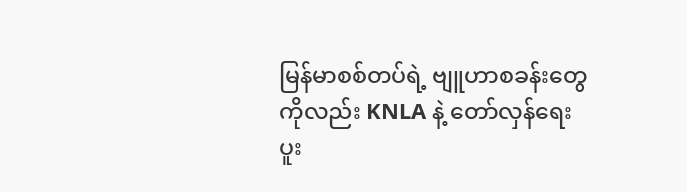မြန်မာစစ်တပ်ရဲ့ ဗျူဟာစခန်းတွေကိုလည်း KNLA နဲ့ တော်လှန်ရေးပူး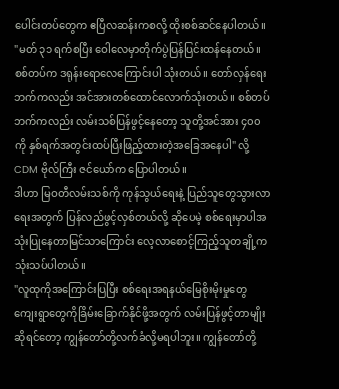ပေါင်းတပ်တွေက ဧပြီလဆန်းကစလို့ ထိုးစစ်ဆင်နေပါတယ်။
"မတ် ၃၁ ရက်စပြီး ဝေါလေမှာတိုက်ပွဲပြန်ပြင်းထန်နေတယ်။ စစ်တပ်က ဒရုန်းရောလေကြောင်းပါ သုံးတယ်။ တော်လှန်ရေးဘက်ကလည်း အင်အားတစ်ထောင်လောက်သုံးတယ်။ စစ်တပ်ဘက်ကလည်း လမ်းသစ်ပြန်ဖွင့်နေတော့ သူတို့အင်အား ၄၀၀ ကို နှစ်ရက်အတွင်းထပ်ပြီးဖြည့်ထားတဲ့အခြေအနေပါ" လို့ CDM ဗိုလ်ကြီး ဇင်ယော်က ပြောပါတယ်။
ဒါဟာ မြဝတီလမ်းသစ်ကို ကုန်သွယ်ရေးနဲ့ ပြည်သူတွေသွားလာရေးအတွက် ပြန်လည်ဖွင့်လှစ်တယ်လို့ ဆိုပေမဲ့ စစ်ရေးမှာပါအသုံးပြုနေတာမြင်သာကြောင်း လေ့လာစောင့်ကြည့်သူတချို့က သုံးသပ်ပါတယ်။
"လူထုကိုအကြောင်းပြပြီး စစ်ရေးအရနယ်မြေစိုးမိုးမှုတွေ ကျေးရွာတွေကိုခြိမ်းခြောက်နိုင်ဖို့အတွက် လမ်းပြန်ဖွင့်တာမျိုးဆိုရင်တော့ ကျွန်တော်တို့လက်ခံလို့မရပါဘူး။ ကျွန်တော်တို့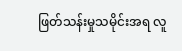ဖြတ်သန်းမှုသမိုင်းအရ လူ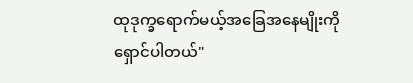ထုဒုက္ခရောက်မယ့်အခြေအနေမျိုးကိုရှောင်ပါတယ်"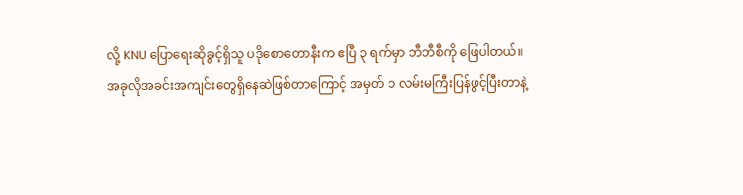လို့ KNU ပြောရေးဆိုခွင့်ရှိသူ ပဒိုစောတောနီးက ဧပြီ ၃ ရက်မှာ ဘီဘီစီကို ဖြေပါတယ်။
အခုလိုအခင်းအကျင်းတွေရှိနေဆဲဖြစ်တာကြောင့် အမှတ် ၁ လမ်းမကြီးပြန်ဖွင့်ပြီးတာနဲ့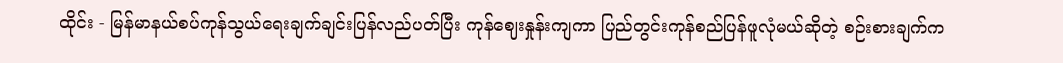ထိုင်း - မြန်မာနယ်စပ်ကုန်သွယ်ရေးချက်ချင်းပြန်လည်ပတ်ပြီး ကုန်ဈေးနှုန်းကျကာ ပြည်တွင်းကုန်စည်ပြန်ဖူလုံမယ်ဆိုတဲ့ စဉ်းစားချက်က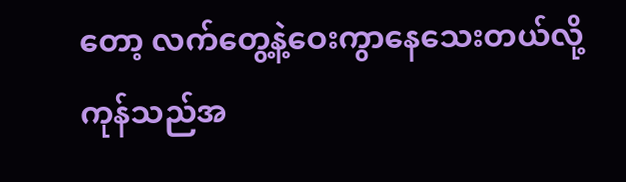တော့ လက်တွေ့နဲ့ဝေးကွာနေသေးတယ်လို့ ကုန်သည်အ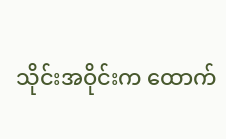သိုင်းအဝိုင်းက ထောက်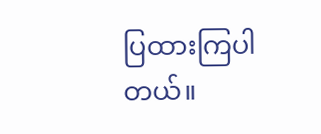ပြထားကြပါတယ်။